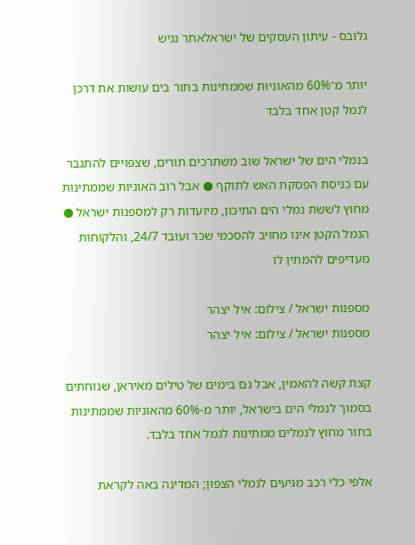גלובס - עיתון העסקים של ישראלאתר נגיש

יותר מ־60% מהאוניות שממתינות בתור בים עושות את דרכן לנמל קטן אחד בלבד

בנמלי הים של ישראל שוב משתרכים תורים, שצפויים להתגבר עם כניסת הפסקת האש לתוקף ● אבל רוב האוניות שממתינות מחוץ לששת נמלי הים התיכון, מיועדות רק למספנות ישראל ● הנמל הקטן אינו מחויב להסכמי שכר ועובד 24/7, והלקוחות מעדיפים להמתין לו

מספנות ישראל / צילום: איל יצהר
מספנות ישראל / צילום: איל יצהר

קצת קשה להאמין, אבל גם בימים של טילים מאיראן, שנוחתים בסמוך לנמלי הים בישראל, יותר מ-60% מהאוניות שממתינות בתור מחוץ לנמלים ממתינות לנמל אחד בלבד.

אלפי כלי רכב מגיעים לנמלי הצפון; המדינה באה לקראת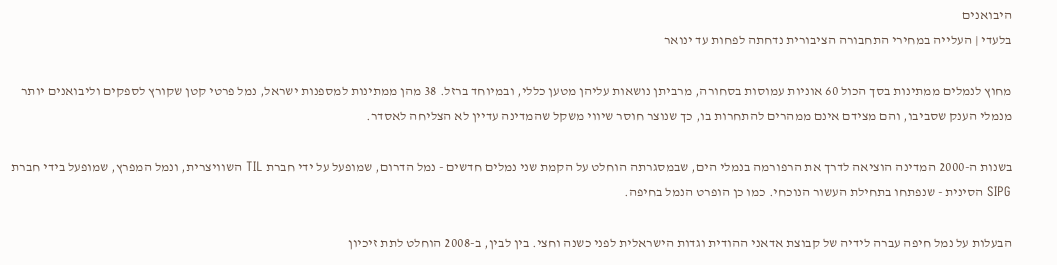היבואנים
בלעדי | העלייה במחירי התחבורה הציבורית נדחתה לפחות עד ינואר

מחוץ לנמלים ממתינות בסך הכול 60 אוניות עמוסות בסחורה, מרביתן נושאות עליהן מטען כללי, ובמיוחד ברזל. 38 מהן ממתינות למספנות ישראל, נמל פרטי קטן שקורץ לספקים וליבואנים יותר מנמלי הענק שסביבו, והם מצידם אינם ממהרים להתחרות בו, כך שנוצר חוסר שיווי משקל שהמדינה עדיין לא הצליחה לאסדר.

בשנות ה-2000 המדינה הוציאה לדרך את הרפורמה בנמלי הים, שבמסגרתה הוחלט על הקמת שני נמלים חדשים - נמל הדרום, שמופעל על ידי חברת TIL השוויצרית, ונמל המפרץ, שמופעל בידי חברת SIPG הסינית - שנפתחו בתחילת העשור הנוכחי. כמו כן הופרט הנמל בחיפה.

הבעלות על נמל חיפה עברה לידיה של קבוצת אדאני ההודית וגדות הישראלית לפני כשנה וחצי. בין לבין, ב-2008 הוחלט לתת זיכיון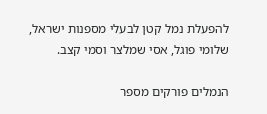להפעלת נמל קטן לבעלי מספנות ישראל, שלומי פוגל, אסי שמלצר וסמי קצב.

הנמלים פורקים מספר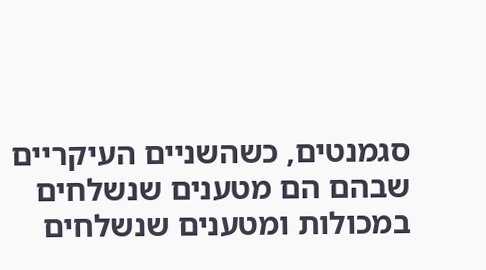סגמנטים, כשהשניים העיקריים שבהם הם מטענים שנשלחים במכולות ומטענים שנשלחים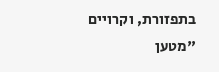בתפזורת, וקרויים "מטען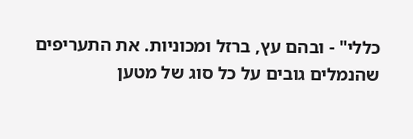כללי" - ובהם עץ, ברזל ומכוניות. את התעריפים שהנמלים גובים על כל סוג של מטען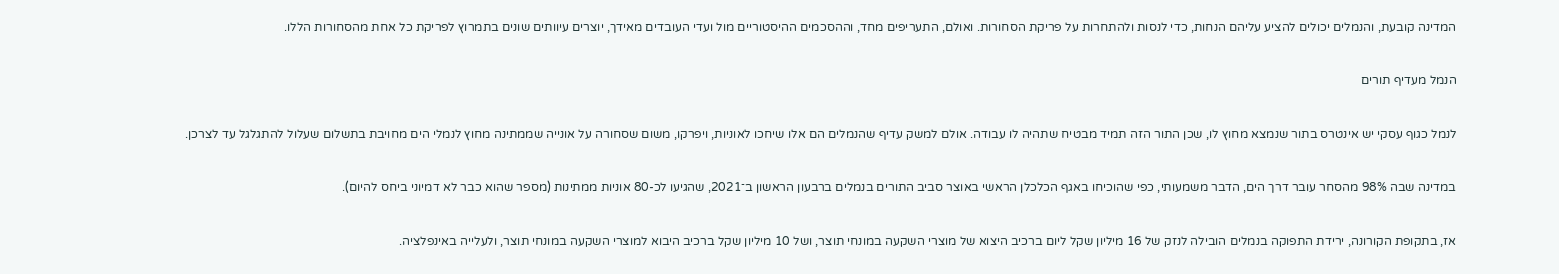המדינה קובעת, והנמלים יכולים להציע עליהם הנחות, כדי לנסות ולהתחרות על פריקת הסחורות. ואולם, התעריפים מחד, וההסכמים ההיסטוריים מול ועדי העובדים מאידך, יוצרים עיוותים שונים בתמרוץ לפריקת כל אחת מהסחורות הללו.

הנמל מעדיף תורים

לנמל כגוף עסקי יש אינטרס בתור שנמצא מחוץ לו, שכן התור הזה תמיד מבטיח שתהיה לו עבודה. אולם למשק עדיף שהנמלים הם אלו שיחכו לאוניות, ויפרקו, משום שסחורה על אונייה שממתינה מחוץ לנמלי הים מחויבת בתשלום שעלול להתגלגל עד לצרכן.

במדינה שבה 98% מהסחר עובר דרך הים, הדבר משמעותי, כפי שהוכיחו באגף הכלכלן הראשי באוצר סביב התורים בנמלים ברבעון הראשון ב־2021, שהגיעו לכ-80 אוניות ממתינות (מספר שהוא כבר לא דמיוני ביחס להיום).

אז, בתקופת הקורונה, ירידת התפוקה בנמלים הובילה לנזק של 16 מיליון שקל ליום ברכיב היצוא של מוצרי השקעה במונחי תוצר, ושל 10 מיליון שקל ברכיב היבוא למוצרי השקעה במונחי תוצר, ולעלייה באינפלציה.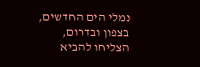נמלי הים החדשים, בצפון ובדרום, הצליחו להביא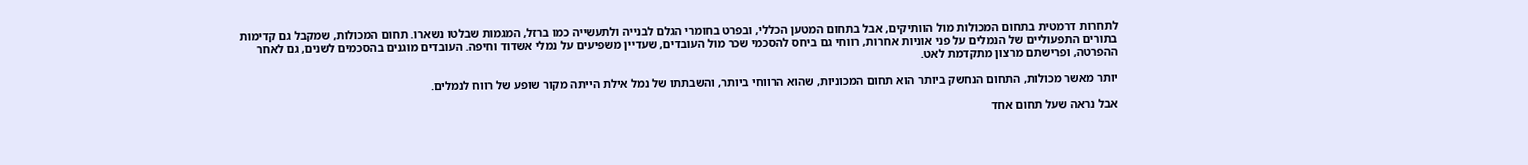לתחרות דרמטית בתחום המכולות מול הוותיקים, אבל בתחום המטען הכללי, ובפרט בחומרי הגלם לבנייה ולתעשייה כמו ברזל, המגמות שבלטו נשארו. תחום המכולות, שמקבל גם קדימות בתורים התפעוליים של הנמלים על פני אוניות אחרות, רווחי גם ביחס להסכמי שכר מול העובדים, שעדיין משפיעים על נמלי אשדוד וחיפה. העובדים מוגנים בהסכמים לשנים, גם לאחר ההפרטה, ופרישתם מרצון מתקדמת לאט.

יותר מאשר מכולות, התחום הנחשק ביותר הוא תחום המכוניות, שהוא הרווחי ביותר, והשבתתו של נמל אילת הייתה מקור שופע של רווח לנמלים.

אבל נראה שעל תחום אחד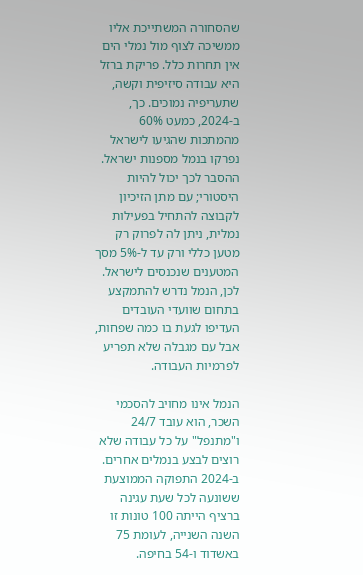שהסחורה המשתייכת אליו ממשיכה לצוף מול נמלי הים אין תחרות כלל. פריקת ברזל היא עבודה סיזיפית וקשה, שתעריפיה נמוכים. כך, ב-2024, כמעט 60% מהמתכות שהגיעו לישראל נפרקו בנמל מספנות ישראל. ההסבר לכך יכול להיות היסטורי; עם מתן הזיכיון לקבוצה להתחיל בפעילות נמלית, ניתן לה לפרוק רק מטען כללי ורק עד ל-5% מסך המטענים שנכנסים לישראל. לכן, הנמל נדרש להתמקצע בתחום שוועדי העובדים העדיפו לגעת בו כמה שפחות, אבל עם מגבלה שלא תפריע לפרמיות העבודה.

הנמל אינו מחויב להסכמי השכר, הוא עובד 24/7 ו"מתנפל" על כל עבודה שלא רוצים לבצע בנמלים אחרים. ב-2024 התפוקה הממוצעת ששונעה לכל שעת עגינה ברציף הייתה 100 טונות זו השנה השנייה, לעומת 75 באשדוד ו-54 בחיפה.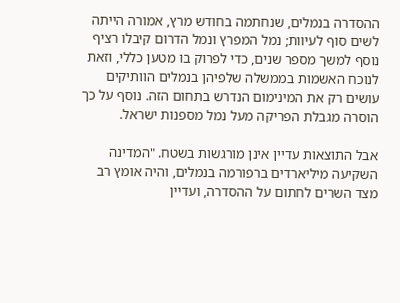ההסדרה בנמלים, שנחתמה בחודש מרץ, אמורה הייתה לשים סוף לעיוות; נמל המפרץ ונמל הדרום קיבלו רציף נוסף למשך מספר שנים, כדי לפרוק בו מטען כללי, וזאת לנוכח האשמות בממשלה שלפיהן בנמלים הוותיקים עושים רק את המינימום הנדרש בתחום הזה. נוסף על כך הוסרה מגבלת הפריקה מעל נמל מספנות ישראל.

אבל התוצאות עדיין אינן מורגשות בשטח. "המדינה השקיעה מיליארדים ברפורמה בנמלים, והיה אומץ רב מצד השרים לחתום על ההסדרה, ועדיין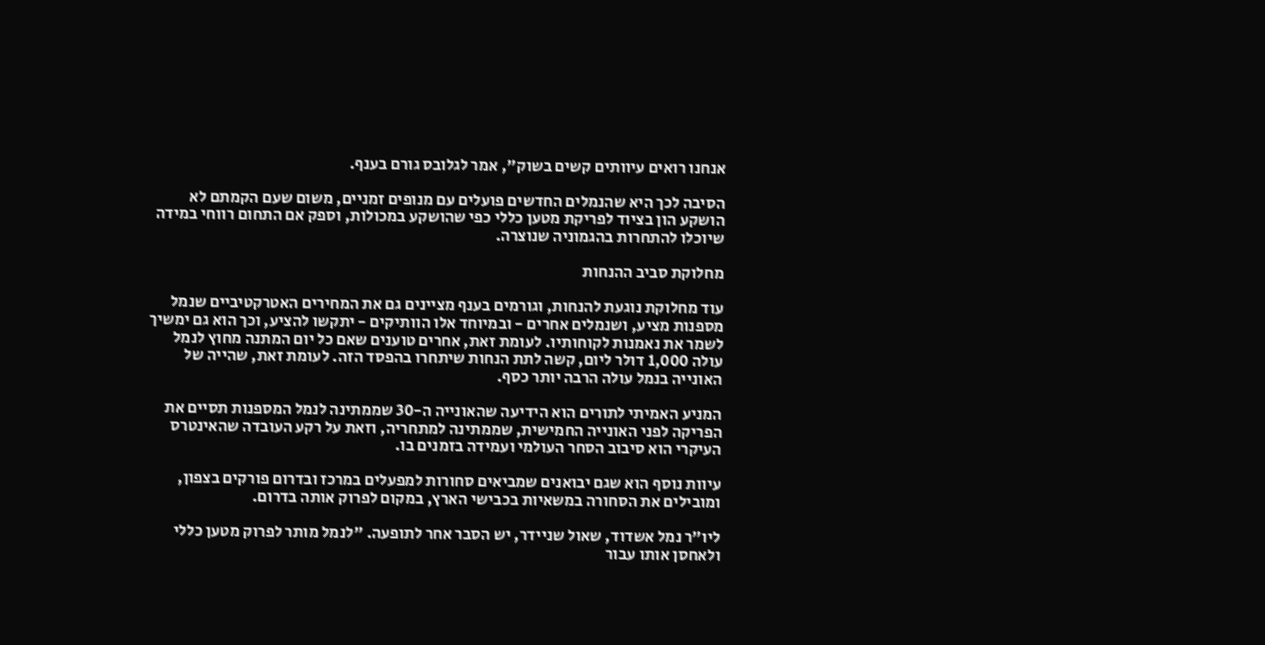אנחנו רואים עיוותים קשים בשוק", אמר לגלובס גורם בענף.

הסיבה לכך היא שהנמלים החדשים פועלים עם מנופים זמניים, משום שעם הקמתם לא הושקע הון בציוד לפריקת מטען כללי כפי שהושקע במכולות, וספק אם התחום רווחי במידה שיוכלו להתחרות בהגמוניה שנוצרה.

מחלוקת סביב ההנחות

עוד מחלוקת נוגעת להנחות, וגורמים בענף מציינים גם את המחירים האטרקטיביים שנמל מספנות מציע, ושנמלים אחרים - ובמיוחד אלו הוותיקים - יתקשו להציע, וכך הוא גם ימשיך לשמר את נאמנות לקוחותיו. לעומת זאת, אחרים טוענים שאם כל יום המתנה מחוץ לנמל עולה 1,000 דולר ליום, קשה לתת הנחות שיתחרו בהפסד הזה. לעומת זאת, שהייה של האונייה בנמל עולה הרבה יותר כסף.

המניע האמיתי לתורים הוא הידיעה שהאונייה ה-30 שממתינה לנמל המספנות תסיים את הפריקה לפני האונייה החמישית, שממתינה למתחריה, וזאת על רקע העובדה שהאינטרס העיקרי הוא סיבוב הסחר העולמי ועמידה בזמנים בו.

עיוות נוסף הוא שגם יבואנים שמביאים סחורות למפעלים במרכז ובדרום פורקים בצפון, ומובילים את הסחורה במשאיות בכבישי הארץ, במקום לפרוק אותה בדרום.

ליו"ר נמל אשדוד, שאול שניידר, יש הסבר אחר לתופעה. "לנמל מותר לפרוק מטען כללי ולאחסן אותו עבור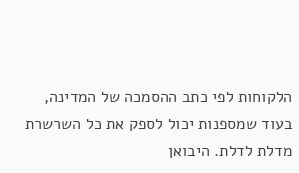הלקוחות לפי כתב ההסמכה של המדינה, בעוד שמספנות יכול לספק את כל השרשרת מדלת לדלת. היבואן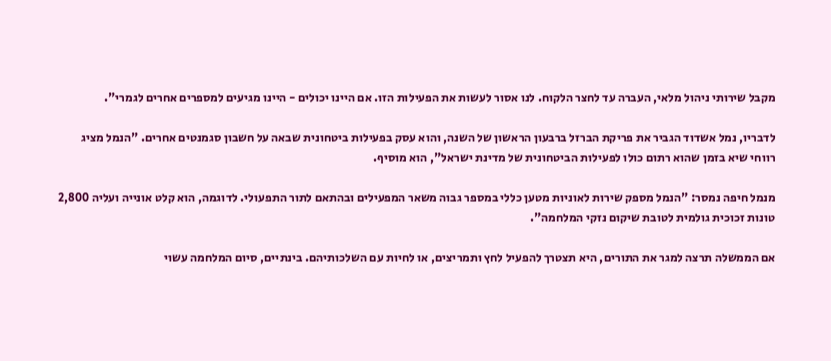מקבל שירותי ניהול מלאי, העברה עד לחצר הלקוח. לנו אסור לעשות את הפעילות הזו. אם היינו יכולים - היינו מגיעים למספרים אחרים לגמרי".

לדבריו, נמל אשדוד הגביר את פריקת הברזל ברבעון הראשון של השנה, והוא עסק בפעילות ביטחונית שבאה על חשבון סגמנטים אחרים. "הנמל מציג רווחי שיא בזמן שהוא רתום כולו לפעילות הביטחונית של מדינת ישראל", הוא מוסיף.

מנמל חיפה נמסר: "הנמל מספק שירות לאוניות מטען כללי במספר גבוה משאר המפעילים ובהתאם לתור התפעולי. לדוגמה, הוא קלט אונייה ועליה 2,800 טונות זכוכית גולמית לטובת שיקום נזקי המלחמה".

אם הממשלה תרצה למגר את התורים, היא תצטרך להפעיל לחץ ותמריצים, או לחיות עם השלכותיהם. בינתיים, סיום המלחמה עשוי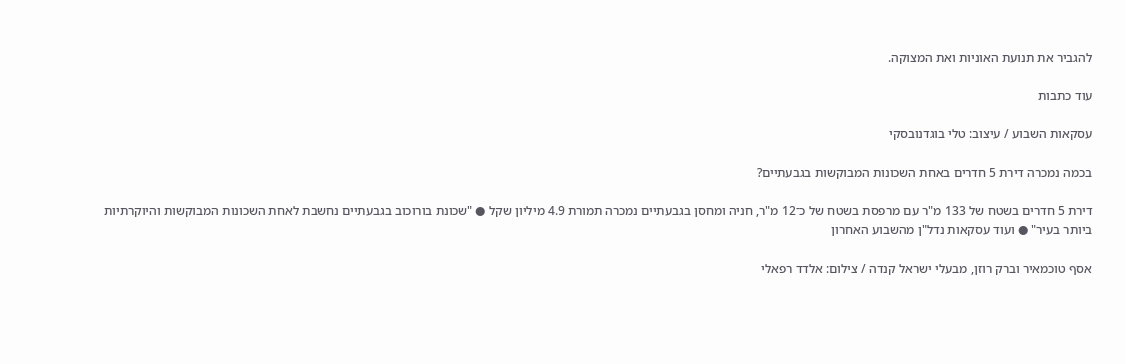להגביר את תנועת האוניות ואת המצוקה.

עוד כתבות

עסקאות השבוע / עיצוב: טלי בוגדנובסקי

בכמה נמכרה דירת 5 חדרים באחת השכונות המבוקשות בגבעתיים?

דירת 5 חדרים בשטח של 133 מ"ר עם מרפסת בשטח של כ־12 מ"ר, חניה ומחסן בגבעתיים נמכרה תמורת 4.9 מיליון שקל ● "שכונת בורוכוב בגבעתיים נחשבת לאחת השכונות המבוקשות והיוקרתיות ביותר בעיר" ● ועוד עסקאות נדל"ן מהשבוע האחרון

אסף טוכמאיר וברק רוזן, מבעלי ישראל קנדה / צילום: אלדד רפאלי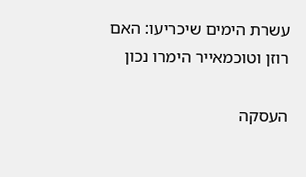עשרת הימים שיכריעו: האם רוזן וטוכמאייר הימרו נכון

העסקה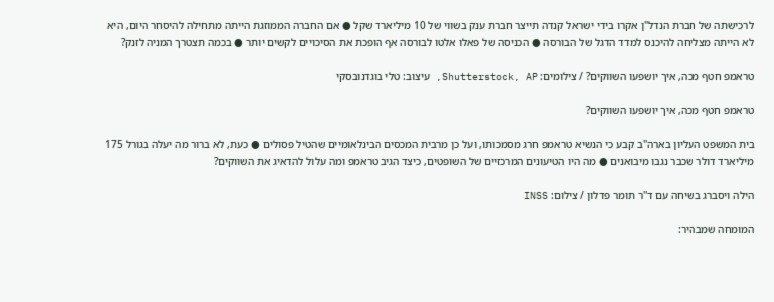לרכישתה של חברת הנדל"ן אקרו בידי ישראל קנדה תייצר חברת ענק בשווי של 10 מיליארד שקל ● אם החברה הממוזגת הייתה מתחילה להיסחר היום, היא לא הייתה מצליחה להיכנס למדד הדגל של הבורסה ● הכניסה של פאלו אלטו לבורסה אף הופכת את הסיכויים לקשים יותר ● בכמה תצטרך המניה לזנק?

טראמפ חטף מכה, איך יושפעו השווקים? / צילומים: Shutterstock, AP, עיצוב: טלי בוגדנובסקי

טראמפ חטף מכה, איך יושפעו השווקים?

בית המשפט העליון בארה"ב קבע כי הנשיא טראמפ חרג מסמכותו, ועל כן מרבית המכסים הבינלאומיים שהטיל פסולים ● כעת, לא ברור מה יעלה בגורל 175 מיליארד דולר שכבר נגבו מיבואנים ● מה היו הטיעונים המרכזיים של השופטים, כיצד הגיב טראמפ ומה עלול להדאיג את השווקים?

הילה ויסברג בשיחה עם ד''ר תומר פדלון / צילום: INSS

המומחה שמבהיר: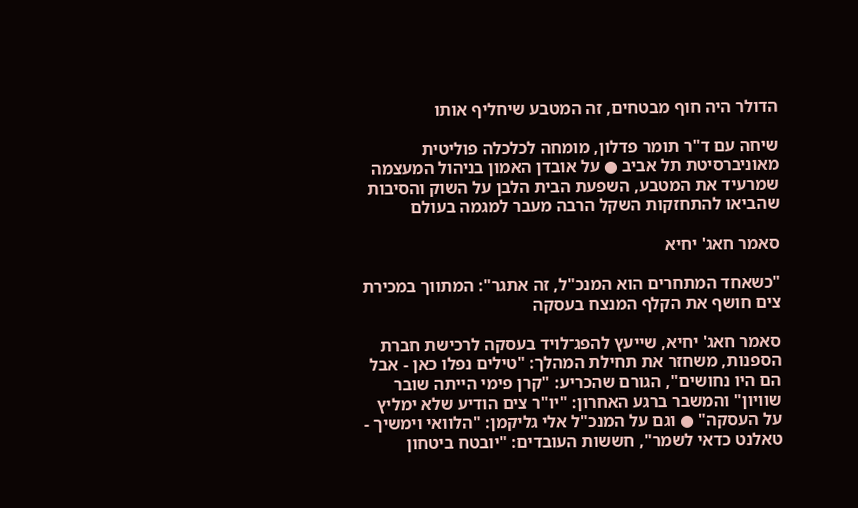הדולר היה חוף מבטחים, זה המטבע שיחליף אותו

שיחה עם ד"ר תומר פדלון, מומחה לכלכלה פוליטית מאוניברסיטת תל אביב ● על אובדן האמון בניהול המעצמה שמרעיד את המטבע, השפעת הבית הלבן על השוק והסיבות שהביאו להתחזקות השקל הרבה מעבר למגמה בעולם

סאמר חאג' יחיא

"כשאחד המתחרים הוא המנכ"ל, זה אתגר": המתווך במכירת צים חושף את הקלף המנצח בעסקה

סאמר חאג' יחיא, שייעץ להפג־לויד בעסקה לרכישת חברת הספנות, משחזר את תחילת המהלך: "טילים נפלו כאן - אבל הם היו נחושים", הגורם שהכריע: "קרן פימי הייתה שובר שוויון" והמשבר ברגע האחרון: "יו"ר צים הודיע שלא ימליץ על העסקה" ● וגם על המנכ"ל אלי גליקמן: "הלוואי וימשיך - טאלנט כדאי לשמר", חששות העובדים: "יובטח ביטחון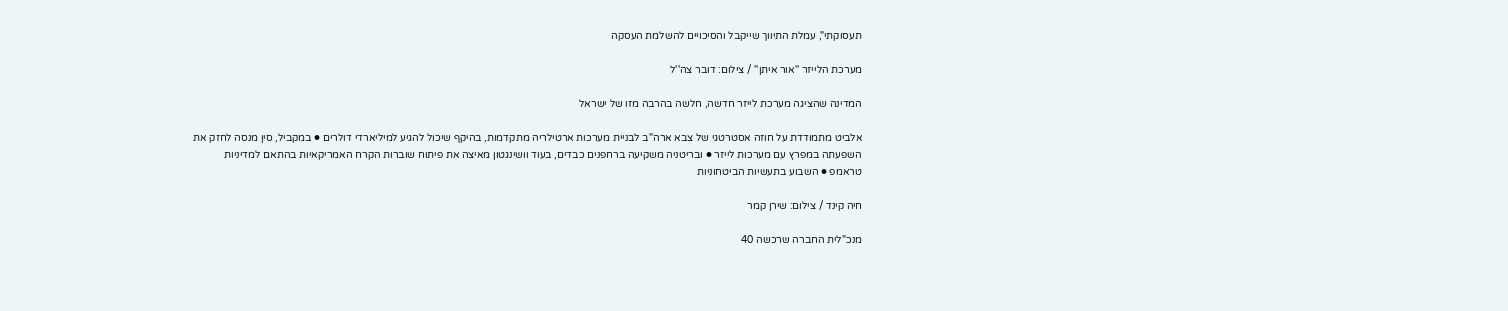תעסוקתי", עמלת התיווך שייקבל והסיכויים להשלמת העסקה

מערכת הלייזר ''אור איתן'' / צילום: דובר צה''ל

המדינה שהציגה מערכת לייזר חדשה, חלשה בהרבה מזו של ישראל

אלביט מתמודדת על חוזה אסטרטגי של צבא ארה"ב לבניית מערכות ארטילריה מתקדמות, בהיקף שיכול להגיע למיליארדי דולרים ● במקביל, סין מנסה לחזק את השפעתה במפרץ עם מערכות לייזר ● ובריטניה משקיעה ברחפנים כבדים, בעוד וושינגטון מאיצה את פיתוח שוברות הקרח האמריקאיות בהתאם למדיניות טראמפ ● השבוע בתעשיות הביטחוניות

חיה קינד / צילום: שירן קמר

מנכ"לית החברה שרכשה 40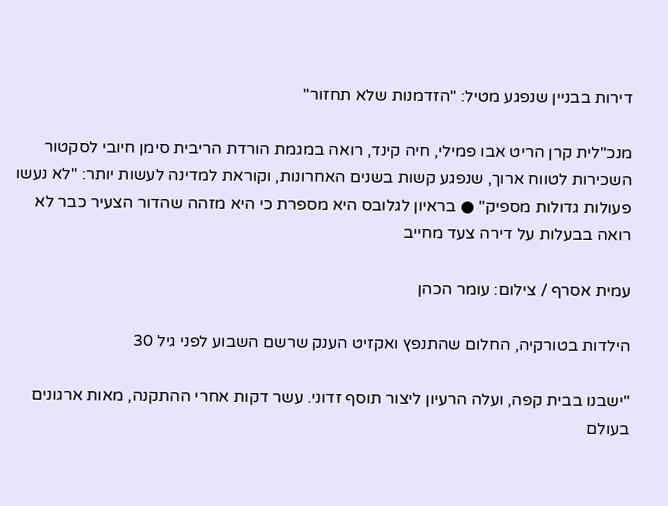דירות בבניין שנפגע מטיל: "הזדמנות שלא תחזור"

מנכ"לית קרן הריט אבו פמילי, חיה קינד, רואה במגמת הורדת הריבית סימן חיובי לסקטור השכירות לטווח ארוך, שנפגע קשות בשנים האחרונות, וקוראת למדינה לעשות יותר: "לא נעשו פעולות גדולות מספיק" ● בראיון לגלובס היא מספרת כי היא מזהה שהדור הצעיר כבר לא רואה בבעלות על דירה צעד מחייב

עמית אסרף / צילום: עומר הכהן

הילדות בטורקיה, החלום שהתנפץ ואקזיט הענק שרשם השבוע לפני גיל 30

"ישבנו בבית קפה, ועלה הרעיון ליצור תוסף זדוני. עשר דקות אחרי ההתקנה, מאות ארגונים בעולם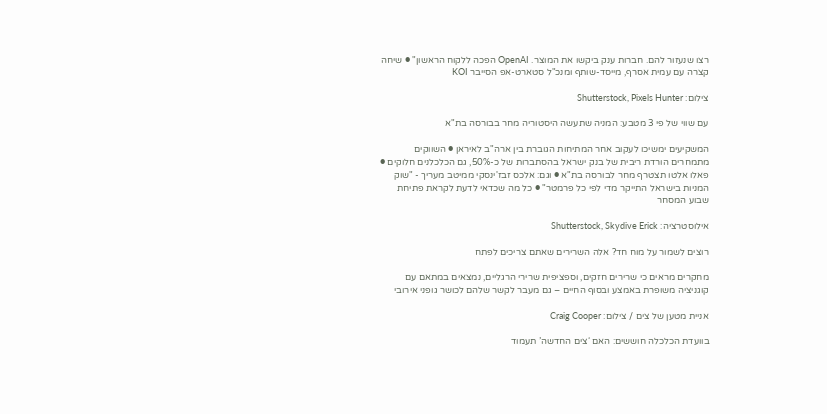רצו שנעזור להם. חברות ענק ביקשו את המוצר. OpenAI הפכה ללקוח הראשון" ● שיחה קצרה עם עמית אסרף, מייסד-שותף ומנכ"ל סטארט-אפ הסייבר KOI

צילום: Shutterstock, Pixels Hunter

עם שווי של פי 3 מטבע: המניה שתעשה היסטוריה מחר בבורסה בת"א

המשקיעים ימשיכו לעקוב אחר המתיחות הגוברת בין ארה"ב לאיראן ● השווקים מתמחרים הורדת ריבית של בנק ישראל בהסתברות של כ-50%, גם הכלכלנים חלוקים ● פאלו אלטו תצטרף מחר לבורסה בת"א ● וגם: אלכס זבז'ינסקי ממיטב מעריך - "שוק המניות בישראל התייקר מדי לפי כל פרמטר" ● כל מה שכדאי לדעת לקראת פתיחת שבוע המסחר

אילוסטרציה: Shutterstock, Skydive Erick

רוצים לשמור על מוח חד? אלה השרירים שאתם צריכים לפתח

מחקרים מראים כי שרירים חזקים, וספציפית שרירי הרגליים, נמצאים במתאם עם קוגניציה משופרת באמצע ובסוף החיים – גם מעבר לקשר שלהם לכושר גופני אירובי

אניית מטען של צים / צילום: Craig Cooper

בוועדת הכלכלה חוששים: האם ‘צים החדשה’ תעמוד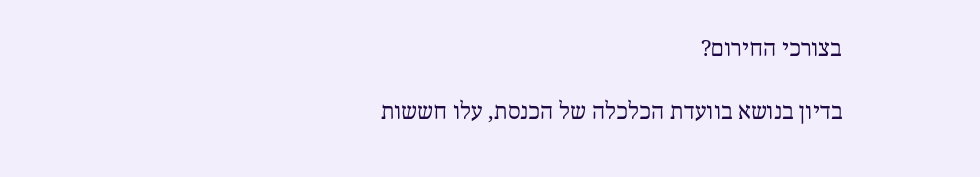בצורכי החירום?

בדיון בנושא בוועדת הכלכלה של הכנסת, עלו חששות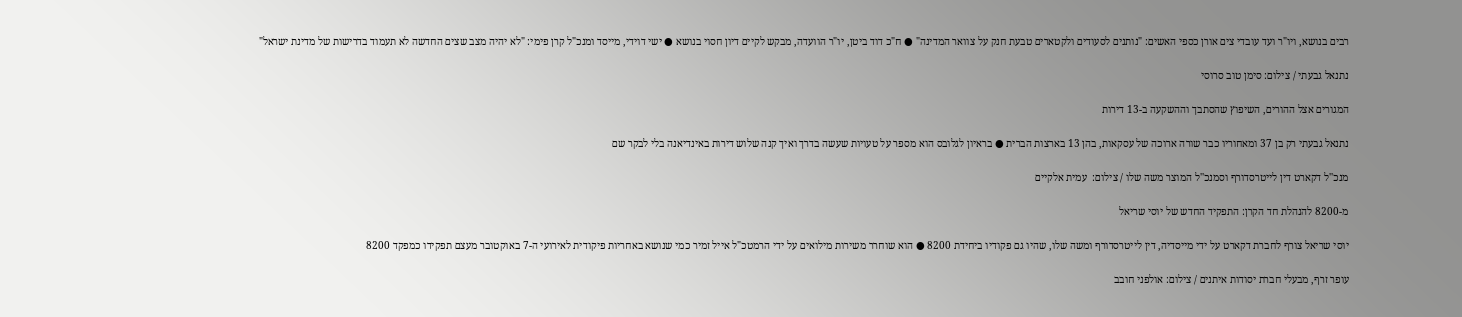רבים בנושא, ויו"ר ועד עובדי צים אורן כספי האשים: "נותנים לסעודים ולקטארים טבעת חנק על צוואר המדינה" ● ח"כ דוד ביטן, יו"ר הוועדה, מבקש לקיים דיון חסוי בנושא ● ישי דוידי, מייסד ומנכ"ל קרן פימי: "לא יהיה מצב שצים החדשה לא תעמוד בדרישות של מדינת ישראל"

נתנאל גבעתי / צילום: סימן טוב סרוסי

המגורים אצל ההורים, השיפוץ שהסתבך וההשקעה ב-13 דירות

נתנאל גבעתי רק בן 37 ומאחוריו כבר שורה ארוכה של עסקאות, בהן 13 בארצות הברית ● בראיון לגלובס הוא מספר על טעויות שעשה בדרך ואיך קנה שלוש דירות באינדיאנה בלי לבקר שם

מנכ''ל דקארט דין לייטרסדורף וסמנכ''ל המוצר משה שלו / צילום:  עמית אלקיים

מ-8200 להנהלת חד הקרן: התפקיד החדש של יוסי שריאל

יוסי שריאל צורף לחברת דקארט על ידי מייסדיה, דין לייטרסדורף ומשה שלו, שהיו גם פקודיו ביחידת 8200 ● הוא שוחרר משירות מילואים על ידי הרמטכ"ל אייל זמיר כמי שנושא באחריות פיקודית לאירועי ה-7 באוקטובר מעצם תפקידו כמפקד 8200

עופר זרף, מבעלי חברת יסודות איתנים / צילום: אולפני חובב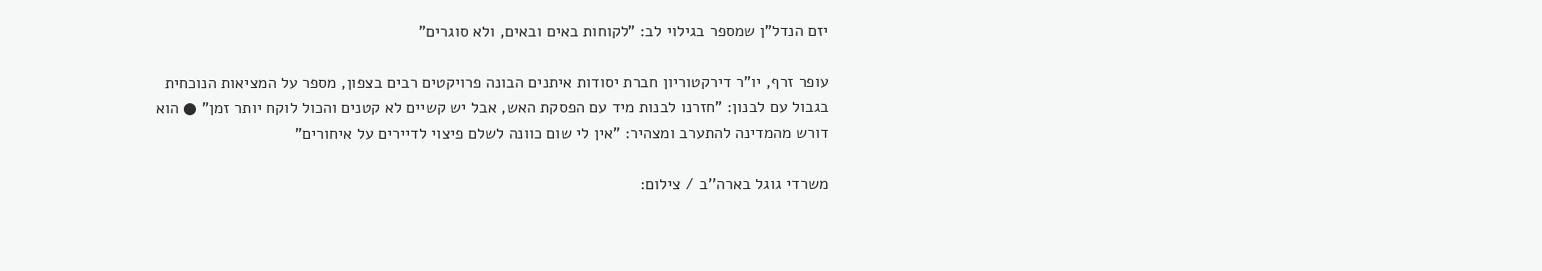יזם הנדל"ן שמספר בגילוי לב: "לקוחות באים ובאים, ולא סוגרים"

עופר זרף, יו"ר דירקטוריון חברת יסודות איתנים הבונה פרויקטים רבים בצפון, מספר על המציאות הנוכחית בגבול עם לבנון: "חזרנו לבנות מיד עם הפסקת האש, אבל יש קשיים לא קטנים והכול לוקח יותר זמן" ● הוא דורש מהמדינה להתערב ומצהיר: "אין לי שום כוונה לשלם פיצוי לדיירים על איחורים"

משרדי גוגל בארה''ב / צילום: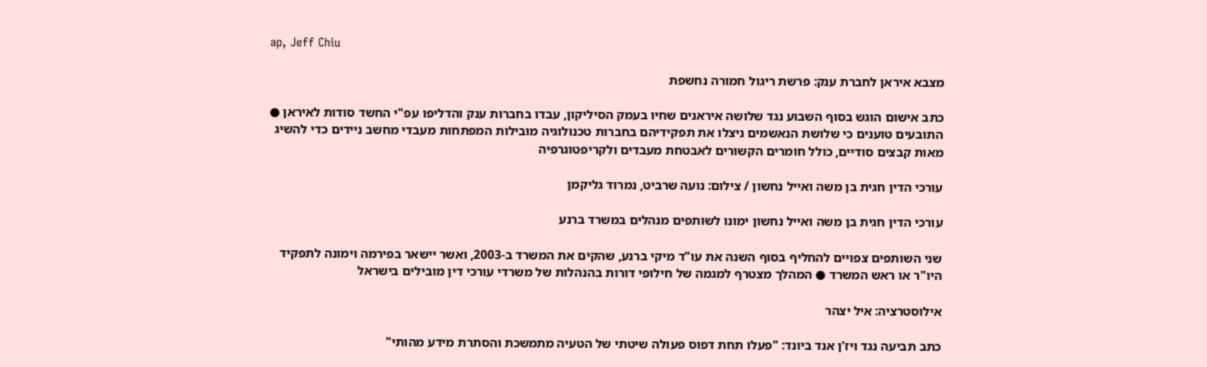ap, Jeff Chiu

מצבא איראן לחברת ענק: פרשת ריגול חמורה נחשפת

כתב אישום הוגש בסוף השבוע נגד שלושה איראנים שחיו בעמק הסיליקון, עבדו בחברות ענק והדליפו עפ"י החשד סודות לאיראן ● התובעים טוענים כי שלושת הנאשמים ניצלו את תפקידיהם בחברות טכנולוגיה מובילות המפתחות מעבדי מחשב ניידים כדי להשיג מאות קבצים סודיים, כולל חומרים הקשורים לאבטחת מעבדים ולקריפטוגרפיה

עורכי הדין חגית בן משה ואייל נחשון / צילום: נועה שרביט, נמרוד גליקמן

עורכי הדין חגית בן משה ואייל נחשון ימונו לשותפים מנהלים במשרד ברנע

שני השותפים צפויים להחליף בסוף השנה את עו"ד מיקי ברנע, שהקים את המשרד ב-2003, ואשר יישאר בפירמה וימונה לתפקיד היו"ר או ראש המשרד ● המהלך מצטרף למגמה של חילופי דורות בהנהלות של משרדי עורכי דין מובילים בישראל

אילוסטרציה: איל יצהר

כתב תביעה נגד ויז'ן אנד ביונד: "פעלו תחת דפוס פעולה שיטתי של הטעיה מתמשכת והסתרת מידע מהותי"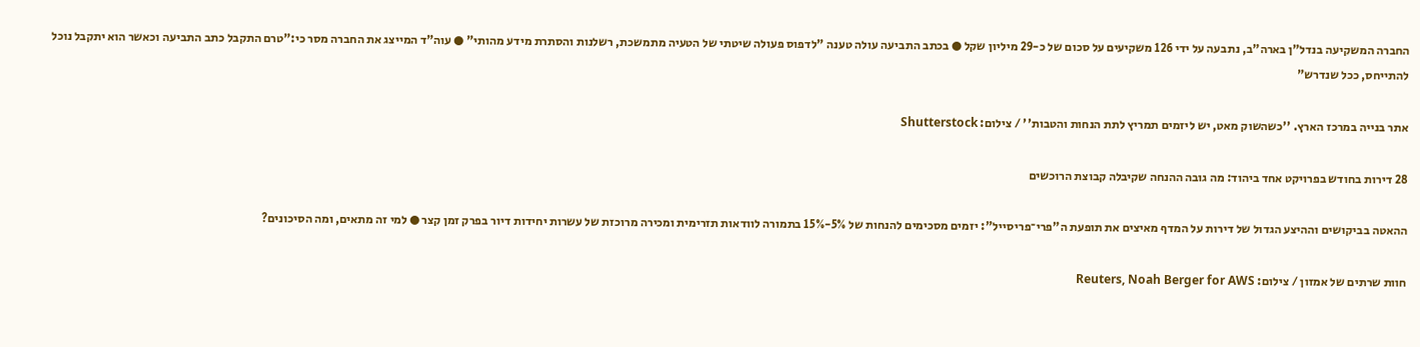החברה המשקיעה בנדל"ן בארה"ב, נתבעה על ידי 126 משקיעים על סכום של כ-29 מיליון שקל ● בכתב התביעה עולה טענה "לדפוס פעולה שיטתי של הטעיה מתמשכת, רשלנות והסתרת מידע מהותי" ● עוה"ד המייצג את החברה מסר כי:"טרם התקבל כתב התביעה וכאשר הוא יתקבל נוכל להתייחס, ככל שנדרש"

אתר בנייה במרכז הארץ. ''כשהשוק מאט, יש ליזמים תמריץ לתת הנחות והטבות'' / צילום: Shutterstock

28 דירות בחודש בפרויקט אחד ביהוד: מה גובה ההנחה שקיבלה קבוצת הרוכשים

ההאטה בביקושים וההיצע הגדול של דירות על המדף מאיצים את תופעת ה"פרי־פריסייל": יזמים מסכימים להנחות של 5%-15% בתמורה לוודאות תזרימית ומכירה מרוכזת של עשרות יחידות דיור בפרק זמן קצר ● למי זה מתאים, ומה הסיכונים?

חוות שרתים של אמזון / צילום: Reuters, Noah Berger for AWS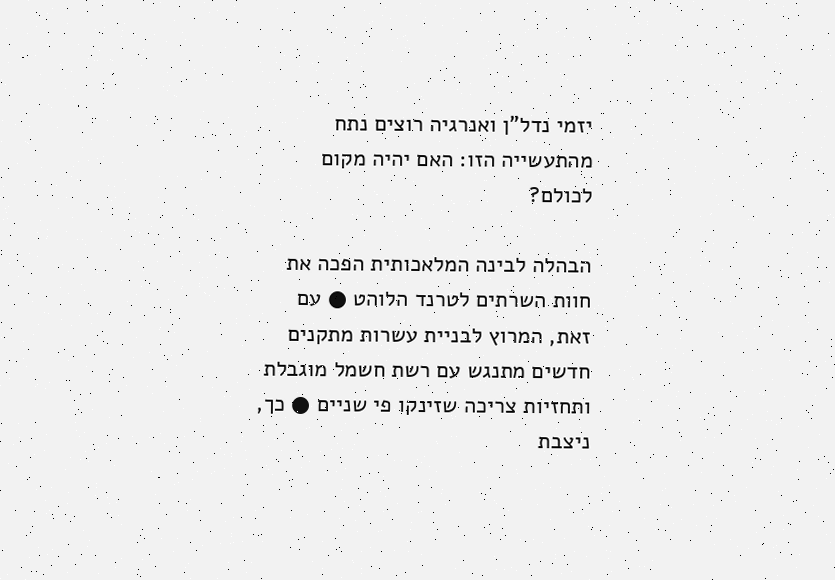יזמי נדל"ן ואנרגיה רוצים נתח מהתעשייה הזו: האם יהיה מקום לכולם?

הבהלה לבינה המלאכותית הפכה את חוות השרתים לטרנד הלוהט ● עם זאת, המרוץ לבניית עשרות מתקנים חדשים מתנגש עם רשת חשמל מוגבלת ותחזיות צריכה שזינקו פי שניים ● כך, ניצבת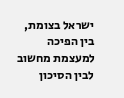ישראל בצומת, בין הפיכה למעצמת מחשוב לבין הסיכון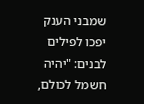שמבני הענק יפכו לפילים לבנים: "יהיה חשמל לכולם,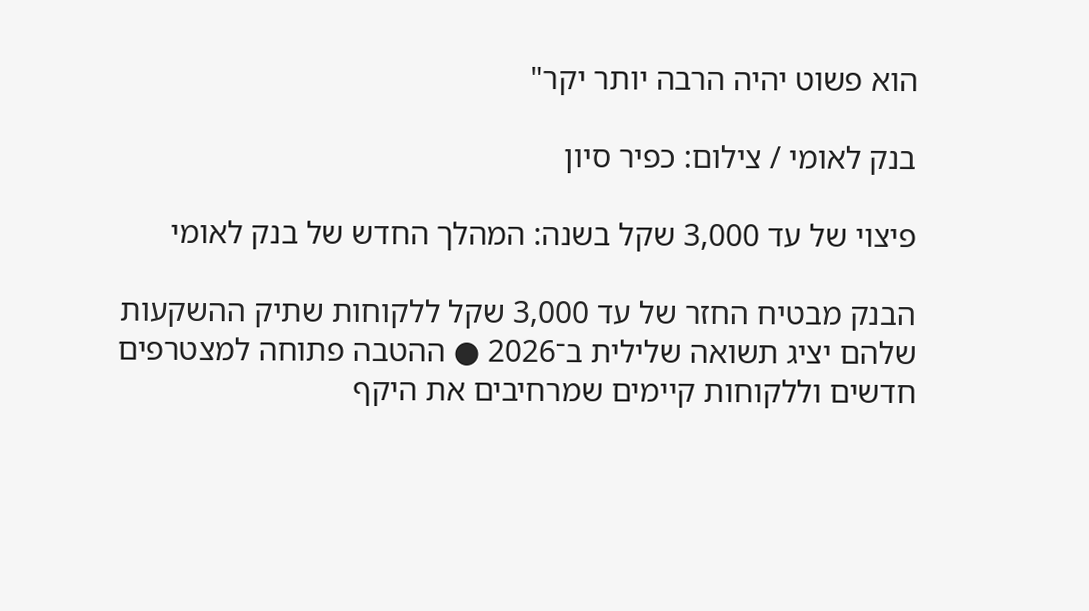הוא פשוט יהיה הרבה יותר יקר"

בנק לאומי / צילום: כפיר סיון

פיצוי של עד 3,000 שקל בשנה: המהלך החדש של בנק לאומי

הבנק מבטיח החזר של עד 3,000 שקל ללקוחות שתיק ההשקעות שלהם יציג תשואה שלילית ב־2026 ● ההטבה פתוחה למצטרפים חדשים וללקוחות קיימים שמרחיבים את היקף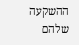ההשקעה שלהם